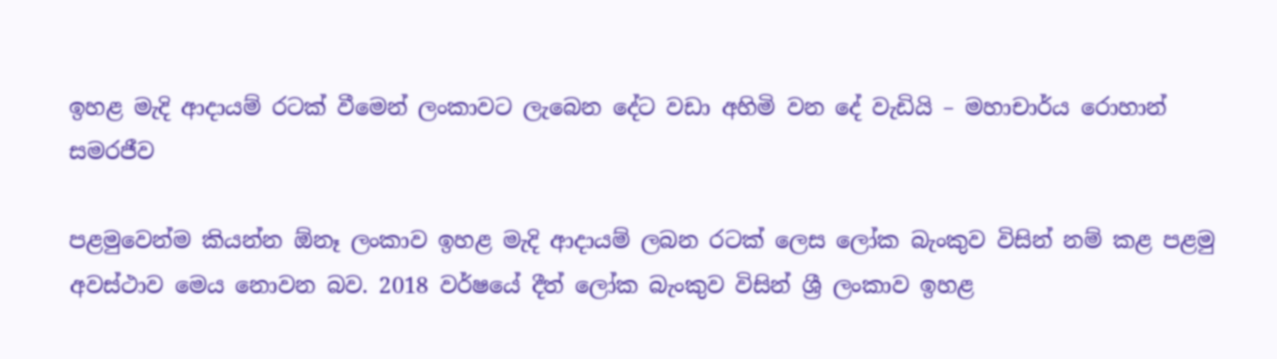ඉහළ මැදි ආදායම් රටක් වීමෙන් ලංකාවට ලැබෙන දේට වඩා අහිමි වන දේ වැඩියි – මහාචාර්ය රොහාන් සමරජීව

පළමුවෙන්ම කියන්න ඕනෑ ලංකාව ඉහළ මැදි ආදායම් ලබන රටක් ලෙස ලෝක බැංකුව විසින් නම් කළ පළමු අවස්ථාව මෙය නොවන බව. 2018 වර්ෂයේ දීත් ලෝක බැංකුව විසින් ශ්‍රී ලංකාව ඉහළ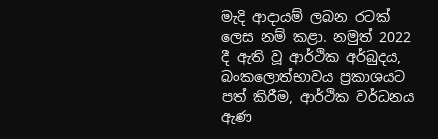මැදි ආදායම් ලබන රටක් ලෙස නම් කළා. නමුත් 2022 දී ඇති වූ ආර්ථික අර්බුදය, බංකලොත්භාවය ප්‍රකාශයට පත් කිරීම, ආර්ථික වර්ධනය ඇණ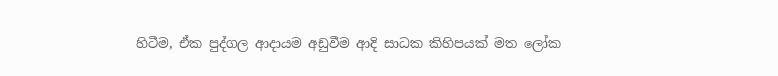හිටීම, ඒක පුද්ගල ආදායම අඩුවීම ආදි සාධක කිහිපයක් මත ලෝක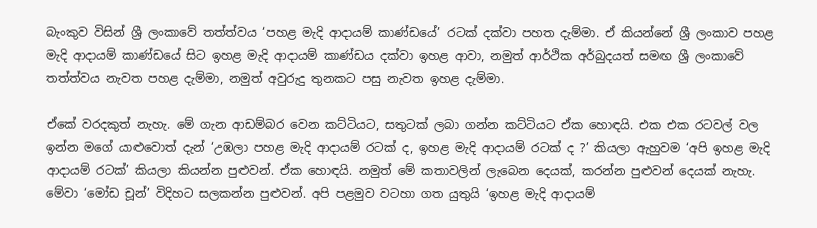බැංකුව විසින් ශ්‍රී ලංකාවේ තත්ත්වය ‘පහළ මැදි ආදායම් කාණ්ඩයේ’ රටක් දක්වා පහත දැම්මා. ඒ කියන්නේ ශ්‍රී ලංකාව පහළ මැදි ආදායම් කාණ්ඩයේ සිට ඉහළ මැදි ආදායම් කාණ්ඩය දක්වා ඉහළ ආවා, නමුත් ආර්ථික අර්බුදයත් සමඟ ශ්‍රී ලංකාවේ තත්ත්වය නැවත පහළ දැම්මා, නමුත් අවුරුදු තුනකට පසු නැවත ඉහළ දැම්මා.

ඒකේ වරදකුත් නැහැ. මේ ගැන ආඩම්බර වෙන කට්ටියට, සතුටක් ලබා ගන්න කට්ටියට ඒක හොඳයි. එක එක රටවල් වල ඉන්න මගේ යාළුවොත් දැන් ‘උඹලා පහළ මැදි ආදායම් රටක් ද, ඉහළ මැදි ආදායම් රටක් ද ?’ කියලා ඇහුවම ‘අපි ඉහළ මැදි ආදායම් රටක්’ කියලා කියන්න පුළුවන්. ඒක හොඳයි. නමුත් මේ කතාවලින් ලැබෙන දෙයක්, කරන්න පුළුවන් දෙයක් නැහැ. මේවා ‘මෝඩ චූන්’ විදිහට සලකන්න පුළුවන්. අපි පළමුව වටහා ගත යුතුයි ‘ඉහළ මැදි ආදායම්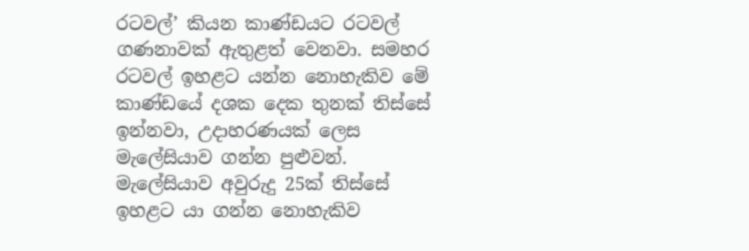රටවල්’ කියන කාණ්ඩයට රටවල් ගණනාවක් ඇතුළත් වෙනවා. සමහර රටවල් ඉහළට යන්න නොහැකිව මේ කාණ්ඩයේ දශක දෙක තුනක් තිස්සේ ඉන්නවා, උදාහරණයක් ලෙස මැලේසියාව ගන්න පුළුවන්. මැලේසියාව අවුරුදු 25ක් තිස්සේ ඉහළට යා ගන්න නොහැකිව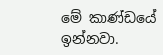මේ කාණ්ඩයේ ඉන්නවා.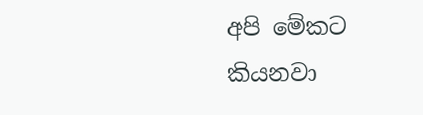අපි මේකට කියනවා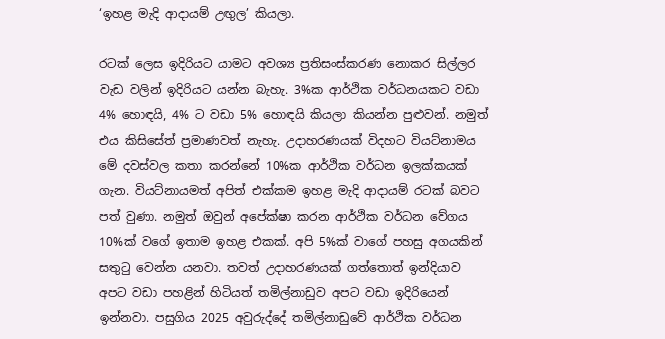‘ඉහළ මැදි ආදායම් උඟුල’ කියලා.

රටක් ලෙස ඉදිරියට යාමට අවශ්‍ය ප්‍රතිසංස්කරණ නොකර සිල්ලර වැඩ වලින් ඉදිරියට යන්න බැහැ. 3%ක ආර්ථික වර්ධනයකට වඩා 4% හොඳයි, 4% ට වඩා 5% හොඳයි කියලා කියන්න පුළුවන්. නමුත් එය කිසිසේත් ප්‍රමාණවත් නැහැ. උදාහරණයක් විදහට වියට්නාමය මේ දවස්වල කතා කරන්නේ 10%ක ආර්ථික වර්ධන ඉලක්කයක් ගැන. වියට්නායමත් අපිත් එක්කම ඉහළ මැදි ආදායම් රටක් බවට පත් වුණා. නමුත් ඔවුන් අපේක්ෂා කරන ආර්ථික වර්ධන වේගය 10%ක් වගේ ඉතාම ඉහළ එකක්. අපි 5%ක් වාගේ පහසු අගයකින් සතුටු වෙන්න යනවා. තවත් උදාහරණයක් ගත්තොත් ඉන්දියාව අපට වඩා පහළින් හිටියත් තමිල්නාඩුව අපට වඩා ඉදිරියෙන් ඉන්නවා. පසුගිය 2025 අවුරුද්දේ තමිල්නාඩුවේ ආර්ථික වර්ධන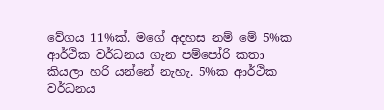වේගය 11%ක්. මගේ අදහස නම් මේ 5%ක ආර්ථික වර්ධනය ගැන පම්පෝරි කතා කියලා හරි යන්නේ නැහැ. 5%ක ආර්ථික වර්ධනය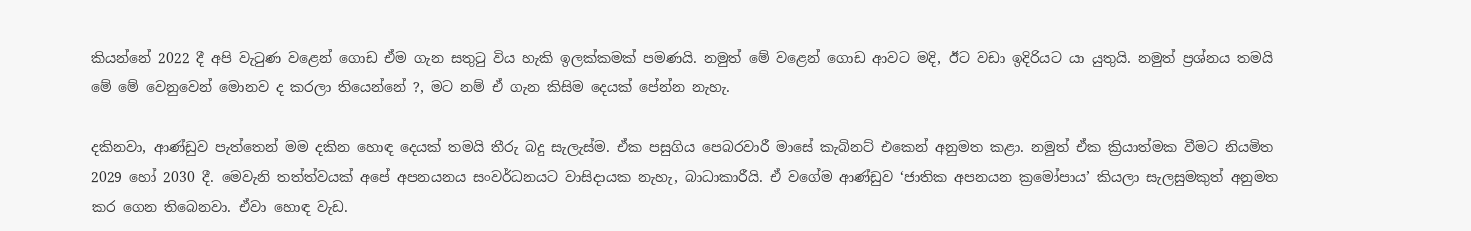කියන්නේ 2022 දී අපි වැටුණ වළෙන් ගොඩ ඒම ගැන සතුටු විය හැකි ඉලක්කමක් පමණයි. නමුත් මේ වළෙන් ගොඩ ආවට මදි, ඊට වඩා ඉදිරියට යා යුතුයි. නමුත් ප්‍රශ්නය තමයි මේ මේ වෙනුවෙන් මොනව ද කරලා තියෙන්නේ ?, මට නම් ඒ ගැන කිසිම දෙයක් පේන්න නැහැ.

දකිනවා, ආණ්ඩුව පැත්තෙන් මම දකින හොඳ දෙයක් තමයි තීරු බදු සැලැස්ම. ඒක පසුගිය පෙබරවාරී මාසේ කැබිනට් එකෙන් අනුමත කළා. නමුත් ඒක ක්‍රියාත්මක වීමට නියමිත 2029 හෝ 2030 දී. මෙවැනි තත්ත්වයක් අපේ අපනයනය සංවර්ධනයට වාසිදායක නැහැ, බාධාකාරීයි. ඒ වගේම ආණ්ඩුව ‘ජාතික අපනයන ක්‍රමෝපාය’ කියලා සැලසුමකුත් අනුමත කර ගෙන තිබෙනවා. ඒවා හොඳ වැඩ.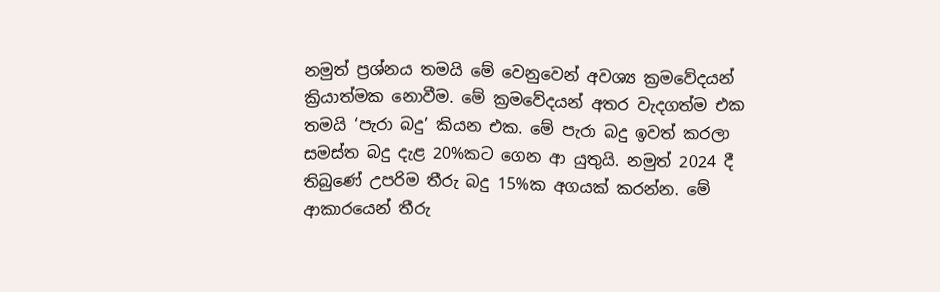නමුත් ප්‍රශ්නය තමයි මේ වෙනුවෙන් අවශ්‍ය ක්‍රමවේදයන් ක්‍රියාත්මක නොවීම. මේ ක්‍රමවේදයන් අතර වැදගත්ම එක තමයි ‘පැරා බදු’ කියන එක. මේ පැරා බදු ඉවත් කරලා සමස්ත බදු දැළ 20%කට ගෙන ආ යුතුයි. නමුත් 2024 දී තිබුණේ උපරිම තීරු බදු 15%ක අගයක් කරන්න. මේ ආකාරයෙන් තීරු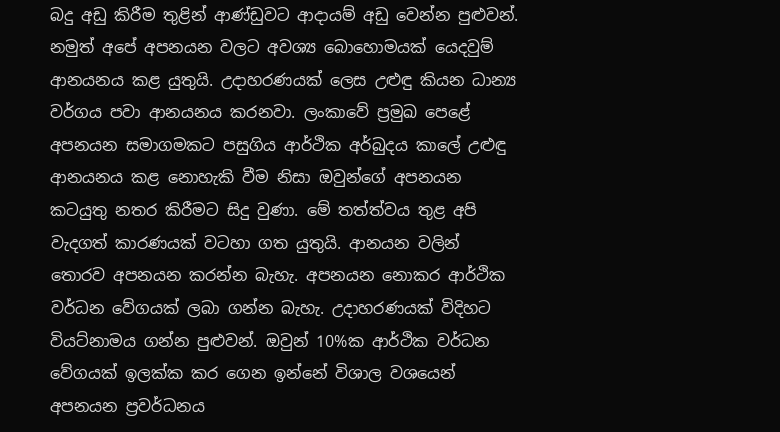බදු අඩු කිරීම තුළින් ආණ්ඩුවට ආදායම් අඩු වෙන්න පුළුවන්. නමුත් අපේ අපනයන වලට අවශ්‍ය බොහොමයක් යෙදවුම් ආනයනය කළ යුතුයි. උදාහරණයක් ලෙස උළුඳු කියන ධාන්‍ය වර්ගය පවා ආනයනය කරනවා. ලංකාවේ ප්‍රමුඛ පෙළේ අපනයන සමාගමකට පසුගිය ආර්ථික අර්බුදය කාලේ උළුඳු ආනයනය කළ නොහැකි වීම නිසා ඔවුන්ගේ අපනයන කටයුතු නතර කිරීමට සිදු වුණා. මේ තත්ත්වය තුළ අපි වැදගත් කාරණයක් වටහා ගත යුතුයි. ආනයන වලින් තොරව අපනයන කරන්න බැහැ. අපනයන නොකර ආර්ථික වර්ධන වේගයක් ලබා ගන්න බැහැ. උදාහරණයක් විදිහට වියට්නාමය ගන්න පුළුවන්. ඔවුන් 10%ක ආර්ථික වර්ධන වේගයක් ඉලක්ක කර ගෙන ඉන්නේ විශාල වශයෙන් අපනයන ප්‍රවර්ධනය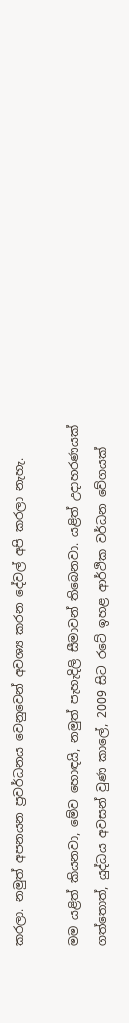කරලා. නමුත් අපනයන ප්‍රවර්ධනය වෙනුවෙන් අවශ්‍ය කරන දේවල් අපි කරලා නැහැ.

මම යළිත් කියනවා, මේව හොඳයි, නමුත් පැහැදිලි සීමාවන් තිබෙනවා. යළිත් උදාහරණයක් ගත්තොත්, යුද්ධය අවසන් වුණ කාලේ, 2009 සිට රටේ ඉහළ ආර්ථික වර්ධන වේගයක්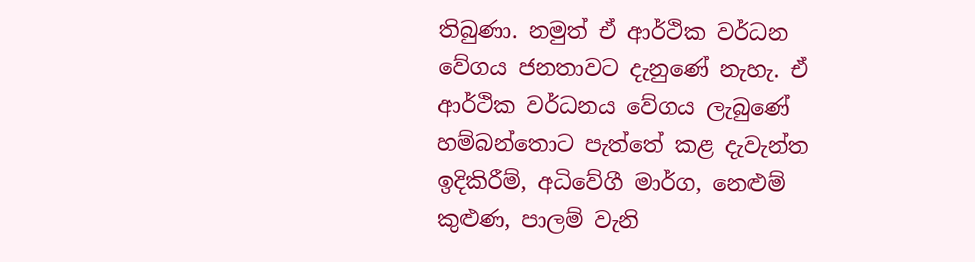තිබුණා. නමුත් ඒ ආර්ථික වර්ධන වේගය ජනතාවට දැනුණේ නැහැ. ඒ ආර්ථික වර්ධනය වේගය ලැබුණේ හම්බන්තොට පැත්තේ කළ දැවැන්ත ඉදිකිරීම්, අධිවේගී මාර්ග, නෙළුම් කුළුණ, පාලම් වැනි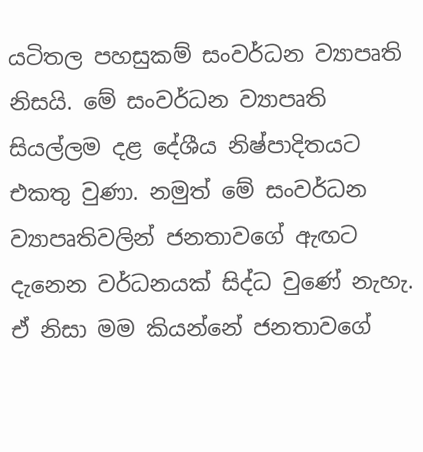යටිතල පහසුකම් සංවර්ධන ව්‍යාපෘති නිසයි. මේ සංවර්ධන ව්‍යාපෘති සියල්ලම දළ දේශීය නිෂ්පාදිතයට එකතු වුණා. නමුත් මේ සංවර්ධන ව්‍යාපෘතිවලින් ජනතාවගේ ඇඟට දැනෙන වර්ධනයක් සිද්ධ වුණේ නැහැ. ඒ නිසා මම කියන්නේ ජනතාවගේ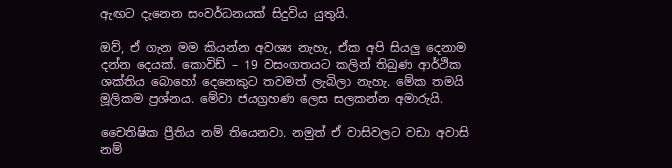ඇඟට දැනෙන සංවර්ධනයක් සිදුවිය යුතුයි.

ඔව්, ඒ ගැන මම කියන්න අවශ්‍ය නැහැ, ඒක අපි සියලු දෙනාම දන්න දෙයක්. කොවිඩ් – 19 වසංගතයට කලින් තිබුණ ආර්ථික ශක්තිය බොහෝ දෙනෙකුට තවමත් ලැබිලා නැහැ. මේක තමයි මූලිකම ප්‍රශ්නය. මේවා ජයග්‍රහණ ලෙස සලකන්න අමාරුයි.

චෛතිෂික ප්‍රීතිය නම් තියෙනවා. නමුත් ඒ වාසිවලට වඩා අවාසි නම්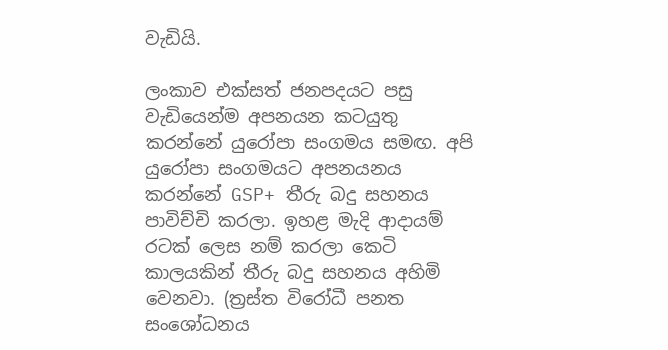වැඩියි.

ලංකාව එක්සත් ජනපදයට පසු වැඩියෙන්ම අපනයන කටයුතු කරන්නේ යුරෝපා සංගමය සමඟ. අපි යුරෝපා සංගමයට අපනයනය කරන්නේ GSP+ තීරු බදු සහනය පාවිච්චි කරලා. ඉහළ මැදි ආදායම් රටක් ලෙස නම් කරලා කෙටි කාලයකින් තීරු බදු සහනය අහිමි වෙනවා. (ත්‍රස්ත විරෝධී පනත සංශෝධනය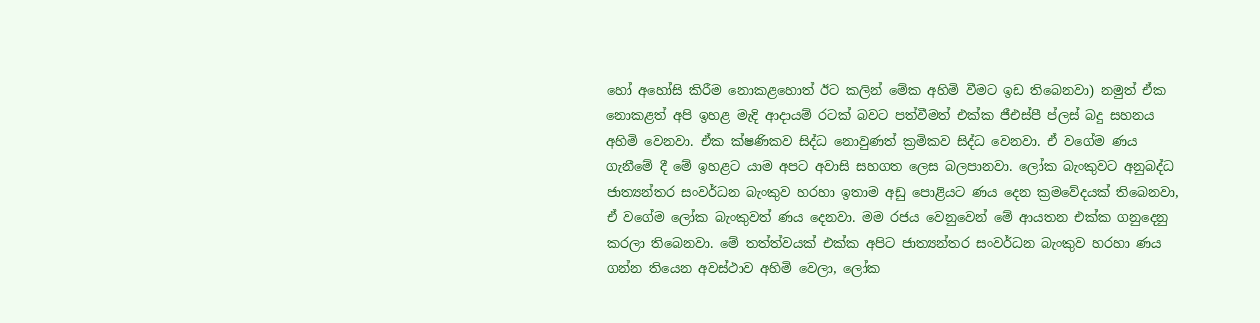හෝ අහෝසි කිරීම නොකළහොත් ඊට කලින් මේක අහිමි වීමට ඉඩ තිබෙනවා) නමුත් ඒක නොකළත් අපි ඉහළ මැදි ආදායම් රටක් බවට පත්වීමත් එක්ක ජීඑස්පී ප්ලස් බදු සහනය අහිමි වෙනවා. ඒක ක්ෂණිකව සිද්ධ නොවුණත් ක්‍රමිකව සිද්ධ වෙනවා. ඒ වගේම ණය ගැනීමේ දී මේ ඉහළට යාම අපට අවාසි සහගත ලෙස බලපානවා. ලෝක බැංකුවට අනුබද්ධ ජාත්‍යන්තර සංවර්ධන බැංකුව හරහා ඉතාම අඩු පොළියට ණය දෙන ක්‍රමවේදයක් තිබෙනවා, ඒ වගේම ලෝක බැංකුවත් ණය දෙනවා. මම රජය වෙනුවෙන් මේ ආයතන එක්ක ගනුදෙනු කරලා තිබෙනවා. මේ තත්ත්වයක් එක්ක අපිට ජාත්‍යන්තර සංවර්ධන බැංකුව හරහා ණය ගන්න තියෙන අවස්ථාව අහිමි වෙලා, ලෝක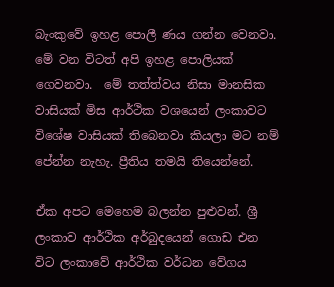බැංකුවේ ඉහළ පොලී ණය ගන්න වෙනවා. මේ වන විටත් අපි ඉහළ පොලියක් ගෙවනවා.  මේ තත්ත්වය නිසා මානසික වාසියක් මිස ආර්ථික වශයෙන් ලංකාවට විශේෂ වාසියක් තිබෙනවා කියලා මට නම් පේන්න නැහැ. ප්‍රීතිය තමයි තියෙන්නේ.

ඒක අපට මෙහෙම බලන්න පුළුවන්. ශ්‍රී ලංකාව ආර්ථික අර්බුදයෙන් ගොඩ එන විට ලංකාවේ ආර්ථික වර්ධන වේගය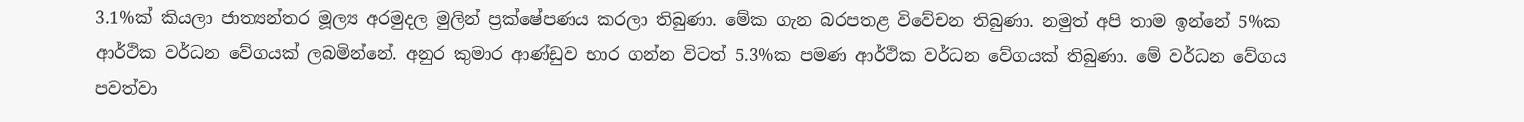3.1%ක් කියලා ජාත්‍යන්තර මූල්‍ය අරමුදල මුලින් ප්‍රක්ෂේපණය කරලා තිබුණා. මේක ගැන බරපතළ විවේචන තිබුණා. නමුත් අපි තාම ඉන්නේ 5%ක ආර්ථික වර්ධන වේගයක් ලබමින්නේ. අනුර කුමාර ආණ්ඩුව භාර ගන්න විටත් 5.3%ක පමණ ආර්ථික වර්ධන වේගයක් තිබුණා. මේ වර්ධන වේගය පවත්වා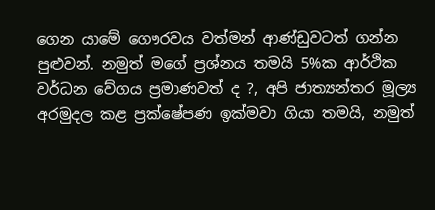ගෙන යාමේ ගෞරවය වත්මන් ආණ්ඩුවටත් ගන්න පුළුවන්. නමුත් මගේ ප්‍රශ්නය තමයි 5%ක ආර්ථික වර්ධන වේගය ප්‍රමාණවත් ද ?, අපි ජාත්‍යන්තර මූල්‍ය අරමුදල කළ ප්‍රක්ෂේපණ ඉක්මවා ගියා තමයි, නමුත්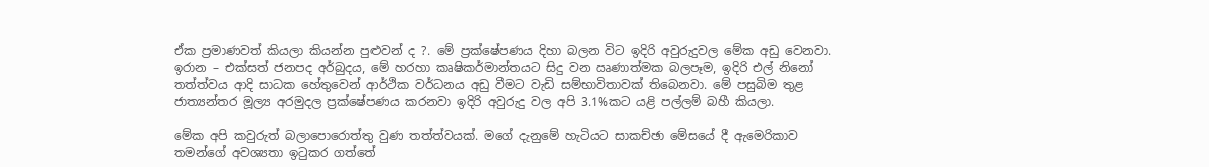ඒක ප්‍රමාණවත් කියලා කියන්න පුළුවන් ද ?. මේ ප්‍රක්ෂේපණය දිහා බලන විට ඉදිරි අවුරුදුවල මේක අඩු වෙනවා. ඉරාන – එක්සත් ජනපද අර්බුදය, මේ හරහා කෘෂිකර්මාන්තයට සිදු වන ඍණාත්මක බලපෑම, ඉදිරි එල් නිනෝ තත්ත්වය ආදි සාධක හේතුවෙන් ආර්ථික වර්ධනය අඩු වීමට වැඩි සම්භාවිතාවක් තිබෙනවා. මේ පසුබිම තුළ ජාත්‍යන්තර මූල්‍ය අරමුදල ප්‍රක්ෂේපණය කරනවා ඉදිරි අවුරුදු වල අපි 3.1%කට යළි පල්ලම් බහී කියලා.

මේක අපි කවුරුත් බලාපොරොත්තු වුණ තත්ත්වයක්. මගේ දැනුමේ හැටියට සාකච්ඡා මේසයේ දී ඇමෙරිකාව තමන්ගේ අවශ්‍යතා ඉටුකර ගත්තේ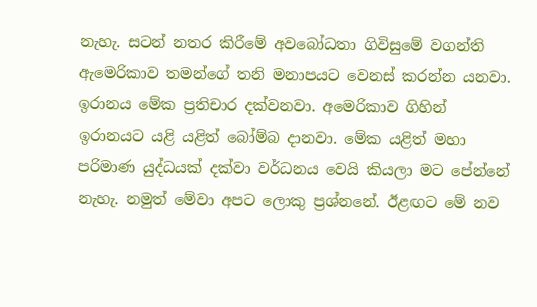නැහැ. සටන් නතර කිරීමේ අවබෝධතා ගිවිසුමේ වගන්ති ඇමෙරිකාව තමන්ගේ තනි මනාපයට වෙනස් කරන්න යනවා. ඉරානය මේක ප්‍රතිචාර දක්වනවා. අමෙරිකාව ගිහින් ඉරානයට යළි යළිත් බෝම්බ දානවා. මේක යළිත් මහා පරිමාණ යුද්ධයක් දක්වා වර්ධනය වෙයි කියලා මට පේන්නේ නැහැ. නමුත් මේවා අපට ලොකු ප්‍රශ්නනේ. ඊළඟට මේ නව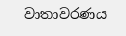වාතාවරණය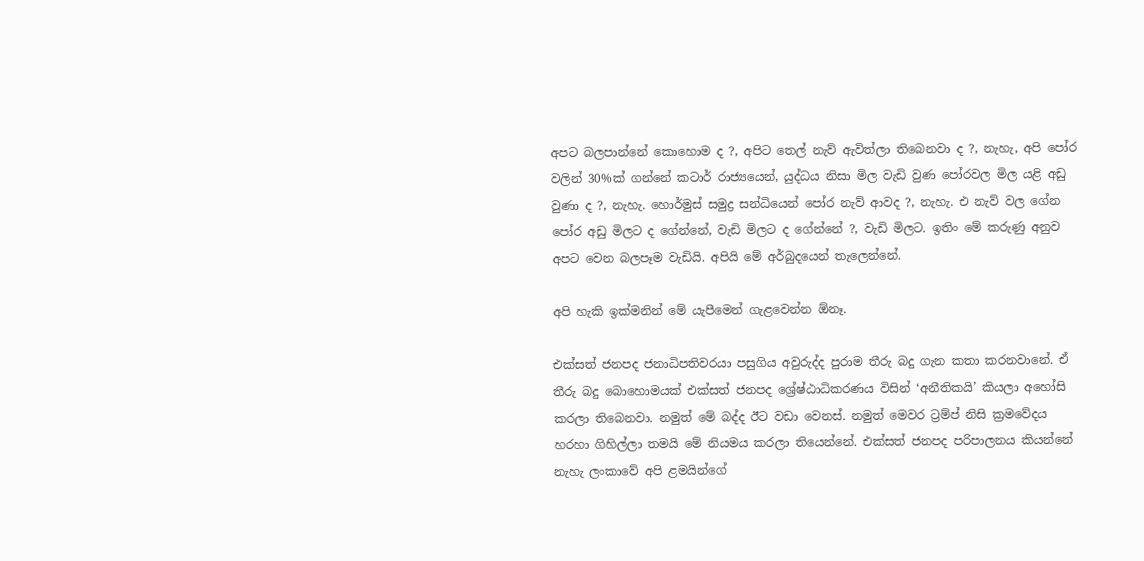අපට බලපාන්නේ කොහොම ද ?, අපිට තෙල් නැව් ඇවිත්ලා තිබෙනවා ද ?, නැහැ, අපි පෝර වලින් 30%ක් ගන්නේ කටාර් රාජ්‍යයෙන්, යුද්ධය නිසා මිල වැඩි වුණ පෝරවල මිල යළි අඩු වුණා ද ?, නැහැ. හොර්මුස් සමුද්‍ර සන්ධියෙන් පෝර නැව් ආවද ?, නැහැ. එ නැව් වල ගේන පෝර අඩු මිලට ද ගේන්නේ, වැඩි මිලට ද ගේන්නේ ?, වැඩි මිලට. ඉතිං මේ කරුණු අනුව අපට වෙන බලපෑම වැඩියි. අපියි මේ අර්බුදයෙන් තැලෙන්නේ.

අපි හැකි ඉක්මනින් මේ යැපීමෙන් ගැළවෙන්න ඕනෑ.

එක්සත් ජනපද ජනාධිපතිවරයා පසුගිය අවුරුද්ද පුරාම තීරු බදු ගැන කතා කරනවානේ. ඒ තීරු බදු බොහොමයක් එක්සත් ජනපද ශ්‍රේෂ්ඨාධිකරණය විසින් ‘අනීතිකයි’ කියලා අහෝසි කරලා තිබෙනවා. නමුත් මේ බද්ද ඊට වඩා වෙනස්. නමුත් මෙවර ට්‍රම්ප් නිසි ක්‍රමවේදය හරහා ගිහිල්ලා තමයි මේ නියමය කරලා තියෙන්නේ. එක්සත් ජනපද පරිපාලනය කියන්නේ නැහැ ලංකාවේ අපි ළමයින්ගේ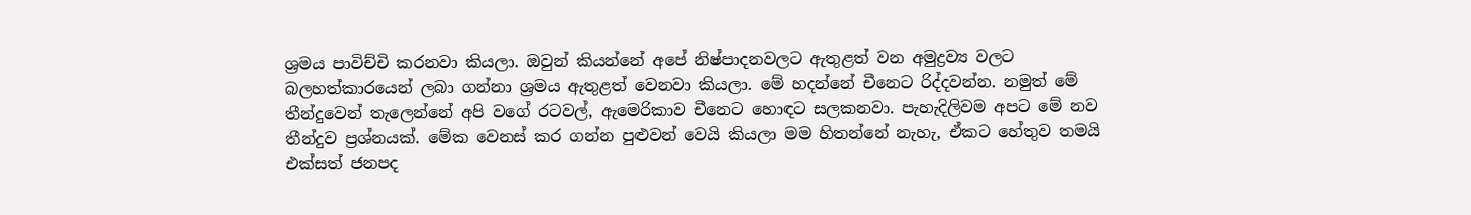ශ්‍රමය පාවිච්චි කරනවා කියලා. ඔවුන් කියන්නේ අපේ නිෂ්පාදනවලට ඇතුළත් වන අමුද්‍රව්‍ය වලට බලහත්කාරයෙන් ලබා ගන්නා ශ්‍රමය ඇතුළත් වෙනවා කියලා. මේ හදන්නේ චීනෙට රිද්දවන්න. නමුත් මේ තීන්දුවෙන් තැලෙන්නේ අපි වගේ රටවල්, ඇමෙරිකාව චීනෙට හොඳට සලකනවා. පැහැදිලිවම අපට මේ නව තීන්දුව ප්‍රශ්නයක්. මේක වෙනස් කර ගන්න පුළුවන් වෙයි කියලා මම හිතන්නේ නැහැ, ඒකට හේතුව තමයි එක්සත් ජනපද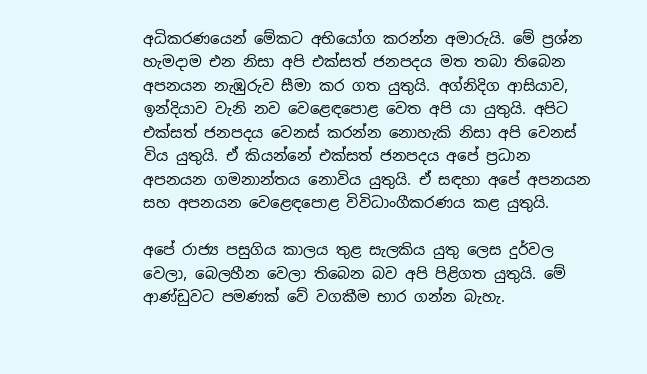අධිකරණයෙන් මේකට අභියෝග කරන්න අමාරුයි. මේ ප්‍රශ්න හැමදාම එන නිසා අපි එක්සත් ජනපදය මත තබා තිබෙන අපනයන නැඹුරුව සීමා කර ගත යුතුයි. අග්නිදිග ආසියාව, ඉන්දියාව වැනි නව වෙළෙඳපොළ වෙත අපි යා යුතුයි. අපිට එක්සත් ජනපදය වෙනස් කරන්න නොහැකි නිසා අපි වෙනස් විය යුතුයි. ඒ කියන්නේ එක්සත් ජනපදය අපේ ප්‍රධාන අපනයන ගමනාන්තය නොවිය යුතුයි. ඒ සඳහා අපේ අපනයන සහ අපනයන වෙළෙඳපොළ විවිධාංගීකරණය කළ යුතුයි.

අපේ රාජ්‍ය පසුගිය කාලය තුළ සැලකිය යුතු ලෙස දුර්වල වෙලා, බෙලහීන වෙලා තිබෙන බව අපි පිළිගත යුතුයි. මේ ආණ්ඩුවට පමණක් වේ වගකීම භාර ගන්න බැහැ.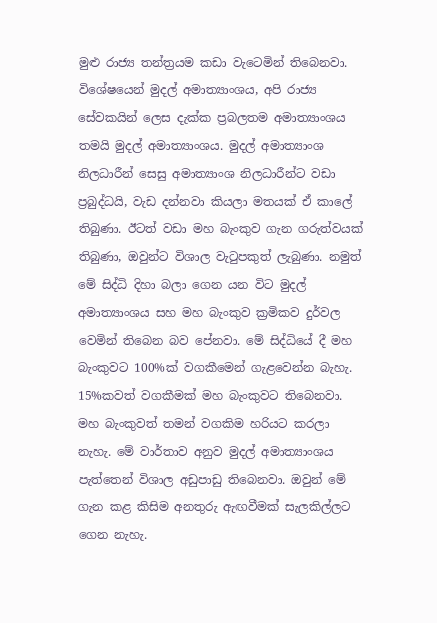මුළු රාජ්‍ය තන්ත්‍රයම කඩා වැටෙමින් තිබෙනවා. විශේෂයෙන් මුදල් අමාත්‍යාංශය, අපි රාජ්‍ය සේවකයින් ලෙස දැක්ක ප්‍රබලතම අමාත්‍යාංශය තමයි මුදල් අමාත්‍යාංශය. මුදල් අමාත්‍යාංශ නිලධාරීන් සෙසු අමාත්‍යාංශ නිලධාරීන්ට වඩා ප්‍රබුද්ධයි, වැඩ දන්නවා කියලා මතයක් ඒ කාලේ තිබුණා. ඊටත් වඩා මහ බැංකුව ගැන ගරුත්වයක් තිබුණා, ඔවුන්ට විශාල වැටුපකුත් ලැබුණා. නමුත් මේ සිද්ධි දිහා බලා ගෙන යන විට මුදල් අමාත්‍යාංශය සහ මහ බැංකුව ක්‍රමිකව දුර්වල වෙමින් තිබෙන බව පේනවා. මේ සිද්ධියේ දී මහ බැංකුවට 100%ක් වගකීමෙන් ගැළවෙන්න බැහැ. 15%කවත් වගකීමක් මහ බැංකුවට තිබෙනවා. මහ බැංකුවත් තමන් වගකිම හරියට කරලා නැහැ. මේ වාර්තාව අනුව මුදල් අමාත්‍යාංශය පැත්තෙන් විශාල අඩුපාඩු තිබෙනවා. ඔවුන් මේ ගැන කළ කිසිම අනතුරු ඇඟවීමක් සැලකිල්ලට ගෙන නැහැ.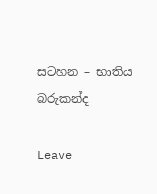සටහන – භාතිය බරුකන්ද

Leave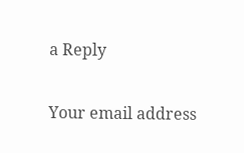a Reply

Your email address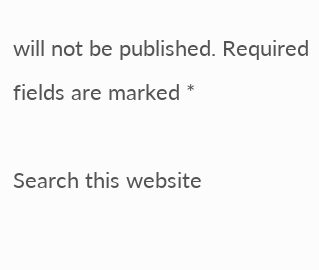will not be published. Required fields are marked *

Search this website